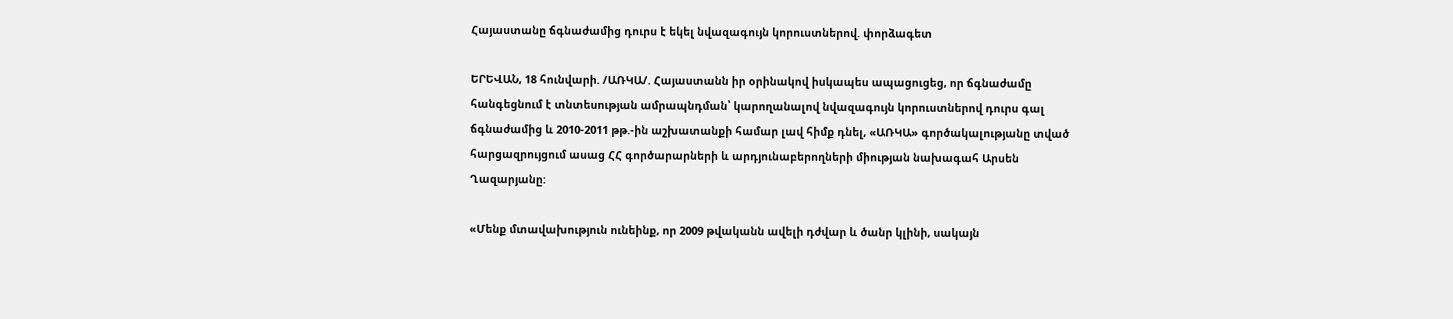Հայաստանը ճգնաժամից դուրս է եկել նվազագույն կորուստներով. փորձագետ

ԵՐԵՎԱՆ, 18 հունվարի. /ԱՌԿԱ/. Հայաստանն իր օրինակով իսկապես ապացուցեց, որ ճգնաժամը հանգեցնում է տնտեսության ամրապնդման՝ կարողանալով նվազագույն կորուստներով դուրս գալ ճգնաժամից և 2010-2011 թթ.-ին աշխատանքի համար լավ հիմք դնել, «ԱՌԿԱ» գործակալությանը տված հարցազրույցում ասաց ՀՀ գործարարների և արդյունաբերողների միության նախագահ Արսեն Ղազարյանը:

«Մենք մտավախություն ունեինք, որ 2009 թվականն ավելի դժվար և ծանր կլինի, սակայն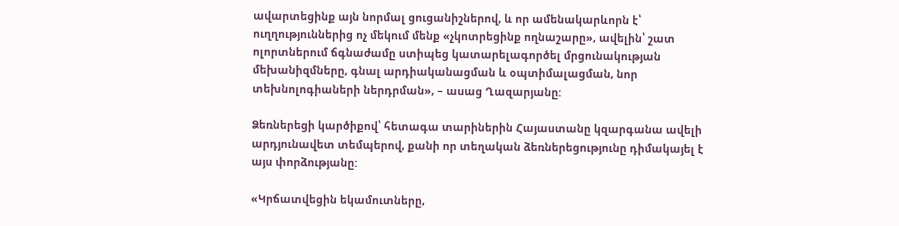ավարտեցինք այն նորմալ ցուցանիշներով, և որ ամենակարևորն է՝ ուղղություններից ոչ մեկում մենք «չկոտրեցինք ողնաշարը», ավելին՝ շատ ոլորտներում ճգնաժամը ստիպեց կատարելագործել մրցունակության մեխանիզմները, գնալ արդիականացման և օպտիմալացման, նոր տեխնոլոգիաների ներդրման», – ասաց Ղազարյանը:

Ձեռներեցի կարծիքով՝ հետագա տարիներին Հայաստանը կզարգանա ավելի արդյունավետ տեմպերով, քանի որ տեղական ձեռներեցությունը դիմակայել է այս փորձությանը:

«Կրճատվեցին եկամուտները,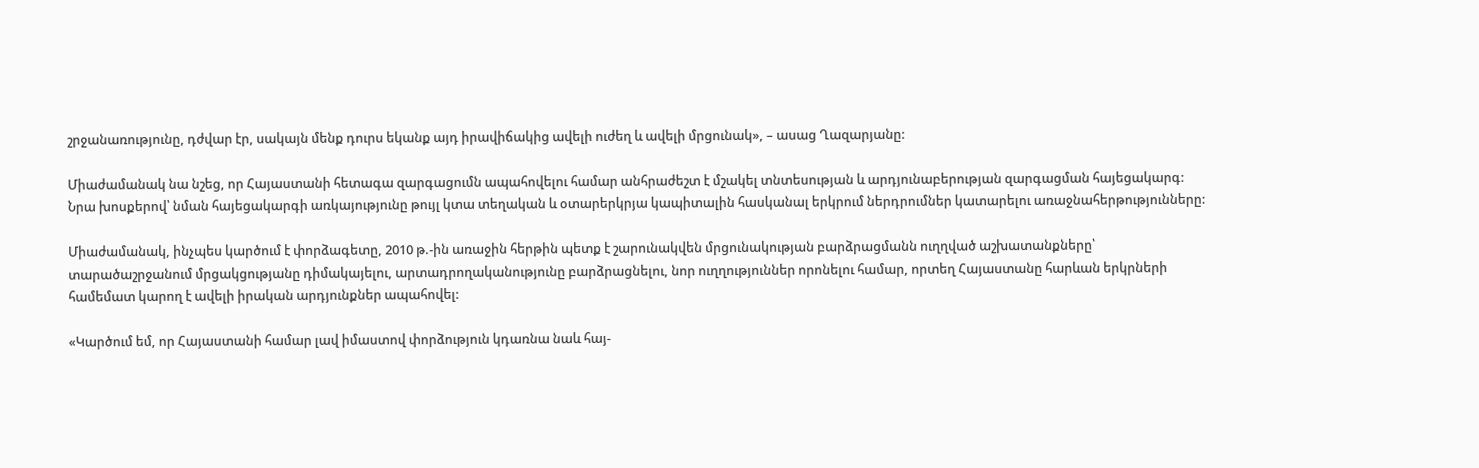շրջանառությունը, դժվար էր, սակայն մենք դուրս եկանք այդ իրավիճակից ավելի ուժեղ և ավելի մրցունակ», – ասաց Ղազարյանը:

Միաժամանակ նա նշեց, որ Հայաստանի հետագա զարգացումն ապահովելու համար անհրաժեշտ է մշակել տնտեսության և արդյունաբերության զարգացման հայեցակարգ:
Նրա խոսքերով՝ նման հայեցակարգի առկայությունը թույլ կտա տեղական և օտարերկրյա կապիտալին հասկանալ երկրում ներդրումներ կատարելու առաջնահերթությունները:

Միաժամանակ, ինչպես կարծում է փորձագետը, 2010 թ.-ին առաջին հերթին պետք է շարունակվեն մրցունակության բարձրացմանն ուղղված աշխատանքները՝ տարածաշրջանում մրցակցությանը դիմակայելու, արտադրողականությունը բարձրացնելու, նոր ուղղություններ որոնելու համար, որտեղ Հայաստանը հարևան երկրների համեմատ կարող է ավելի իրական արդյունքներ ապահովել:

«Կարծում եմ, որ Հայաստանի համար լավ իմաստով փորձություն կդառնա նաև հայ-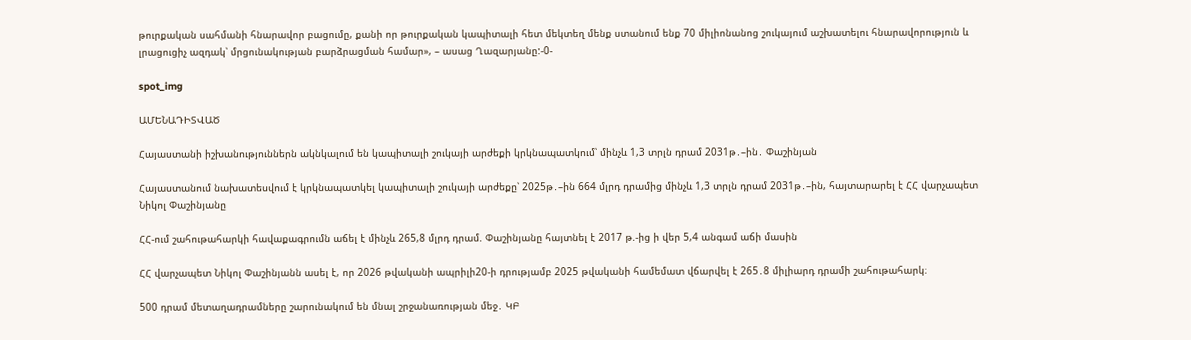թուրքական սահմանի հնարավոր բացումը, քանի որ թուրքական կապիտալի հետ մեկտեղ մենք ստանում ենք 70 միլիոնանոց շուկայում աշխատելու հնարավորություն և լրացուցիչ ազդակ՝ մրցունակության բարձրացման համար», – ասաց Ղազարյանը:-0-

spot_img

ԱՄԵՆԱԴԻՏՎԱԾ

Հայաստանի իշխանություններն ակնկալում են կապիտալի շուկայի արժեքի կրկնապատկում՝ մինչև 1,3 տրլն դրամ 2031թ․–ին․ Փաշինյան

Հայաստանում նախատեսվում է կրկնապատկել կապիտալի շուկայի արժեքը՝ 2025թ․–ին 664 մլրդ դրամից մինչև 1,3 տրլն դրամ 2031թ․–ին, հայտարարել է ՀՀ վարչապետ Նիկոլ Փաշինյանը

ՀՀ-ում շահութահարկի հավաքագրումն աճել է մինչև 265,8 մլրդ դրամ. Փաշինյանը հայտնել է 2017 թ.-ից ի վեր 5,4 անգամ աճի մասին

ՀՀ վարչապետ Նիկոլ Փաշինյանն ասել է, որ 2026 թվականի ապրիլի20-ի դրությամբ 2025 թվականի համեմատ վճարվել է 265․8 միլիարդ դրամի շահութահարկ։

500 դրամ մետաղադրամները շարունակում են մնալ շրջանառության մեջ․ ԿԲ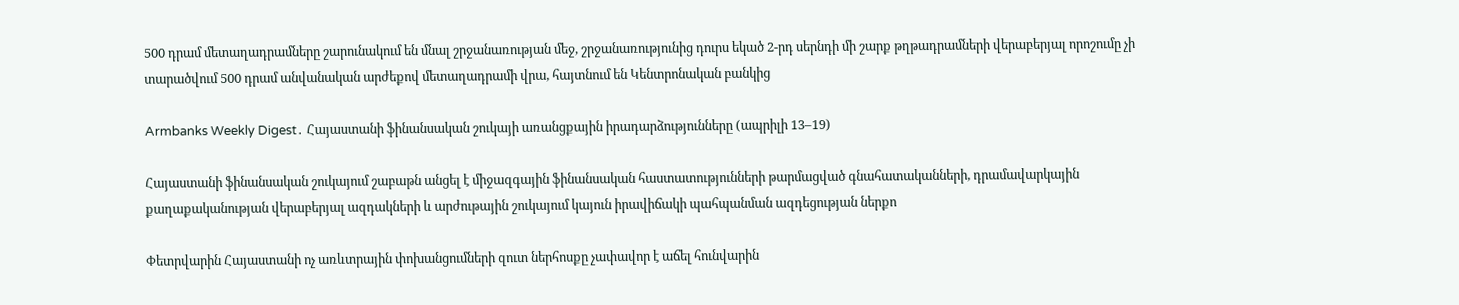500 դրամ մետաղադրամները շարունակում են մնալ շրջանառության մեջ, շրջանառությունից դուրս եկած 2-րդ սերնդի մի շարք թղթադրամների վերաբերյալ որոշումը չի տարածվում 500 դրամ անվանական արժեքով մետաղադրամի վրա, հայտնում են Կենտրոնական բանկից

Armbanks Weekly Digest․ Հայաստանի ֆինանսական շուկայի առանցքային իրադարձությունները (ապրիլի 13–19)

Հայաստանի ֆինանսական շուկայում շաբաթն անցել է միջազգային ֆինանսական հաստատությունների թարմացված գնահատականների, դրամավարկային քաղաքականության վերաբերյալ ազդակների և արժութային շուկայում կայուն իրավիճակի պահպանման ազդեցության ներքո

Փետրվարին Հայաստանի ոչ առևտրային փոխանցումների զուտ ներհոսքը չափավոր է աճել հունվարին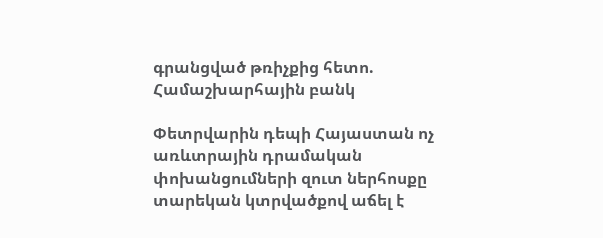գրանցված թռիչքից հետո. Համաշխարհային բանկ

Փետրվարին դեպի Հայաստան ոչ առևտրային դրամական փոխանցումների զուտ ներհոսքը տարեկան կտրվածքով աճել է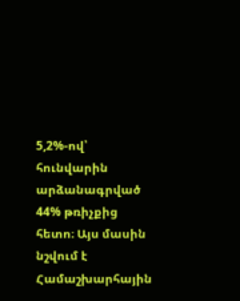5,2%-ով՝ հունվարին արձանագրված 44% թռիչքից հետո։ Այս մասին նշվում է Համաշխարհային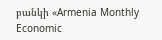բանկի «Armenia Monthly Economic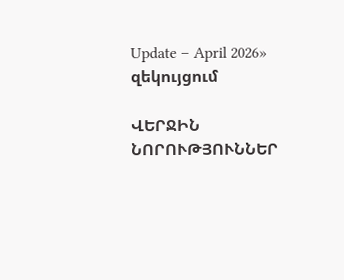Update – April 2026» զեկույցում

ՎԵՐՋԻՆ ՆՈՐՈՒԹՅՈՒՆՆԵՐ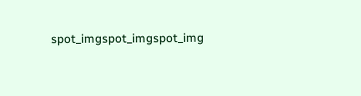spot_imgspot_imgspot_img